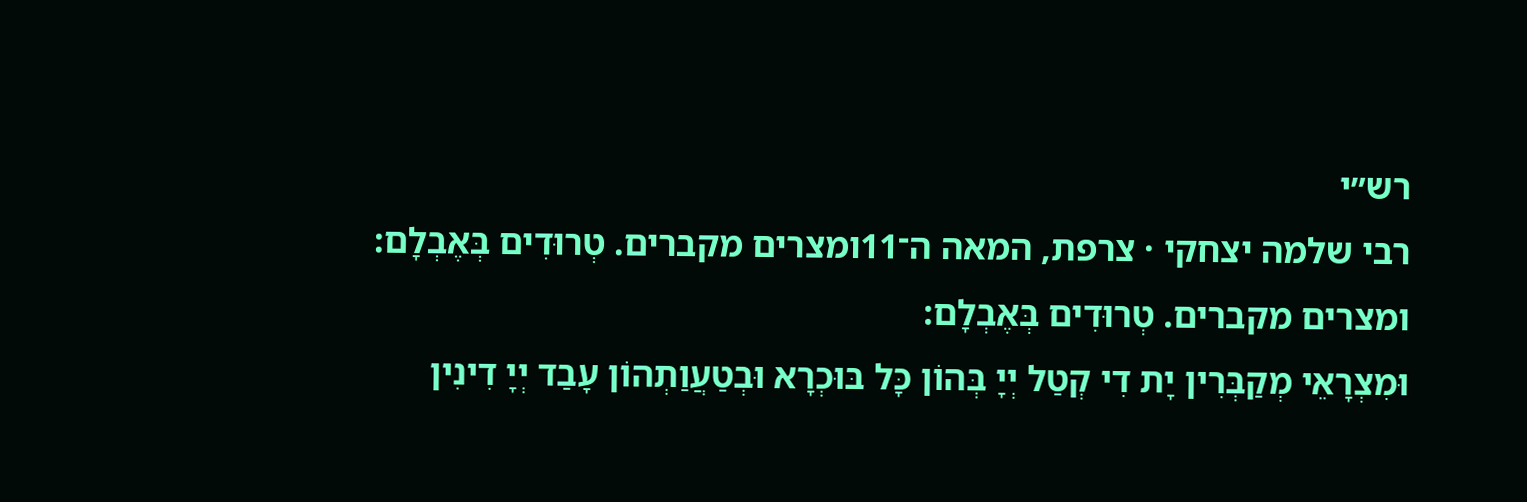רש״י
רבי שלמה יצחקי · צרפת, המאה ה־11ומצרים מקברים. טְרוּדִים בְּאֶבְלָם:
ומצרים מקברים. טְרוּדִים בְּאֶבְלָם:
וּמִצְרָאֵי מְקַבְּרִין יָת דִי קְטַל יְיָ בְּהוֹן כָּל בּוּכְרָא וּבְטַעֲוַתְהוֹן עָבַד יְיָ דִינִין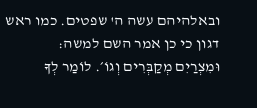ובאלהיהם עשה ה' שפטים. כמו ראש דגון כי כן אמר השם למשה:
וּמִצְרַיִם מְקַבְּרִים וְגוֹ׳. לוֹמַר לְךָ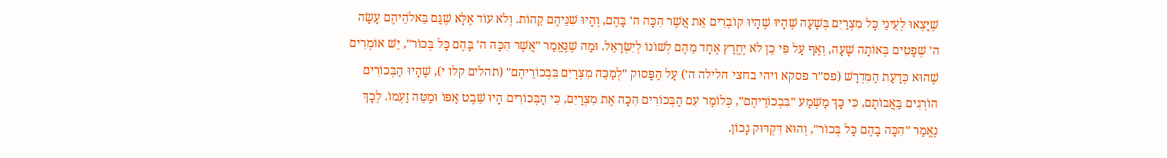שֶׁיָּצְאוּ לְעֵינֵי כָּל מִצְרַיִם בְּשָׁעָה שֶׁהָיוּ שֶׁהָיוּ קוֹבְרִים אֵת אֲשֶׁר הִכָּה ה׳ בָּהֶם, וְהָיוּ שִׁנֵּיהֶם קֵהוֹת. וְלֹא עוֹד אֶלָּא שֶׁגַּם בֵּאלֹהֵיהֶם עָשָׂה ה׳ שְׁפָטִים בְּאוֹתָה שָׁעָה, וְאַף עַל פִּי כֵן לֹא יֶחֱרַץ אֶחָד מֵהֶם לְשׁוֹנוֹ לְיִשְׂרָאֵל. וּמַה שֶׁנֶּאֱמַר ״אֲשֶׁר הִכָּה ה׳ בָּהֶם כָּל בְּכוֹר״, יֵשׁ אוֹמְרִים שֶׁהוּא כְּדַעַת הַמִּדְרָשׁ (פס״ר פסקא ויהי בחצי הלילה ה׳) עַל הַפָּסוּק ״לְמַכֵּה מִצְרַיִם בִּבְכוֹרֵיהֶם״ (תהלים קלו י), שֶׁהָיוּ הַבְּכוֹרִים הוֹרְגִים בַּאֲבוֹתָם, כִּי כָּךְ מַשְׁמַע ״בִּבְכוֹרֵיהֶם״, כְּלוֹמַר עִם הַבְּכוֹרִים הִכָּה אֶת מִצְרַיִם, כִּי הַבְּכוֹרִים הָיוּ שֵׁבֶט אַפּוֹ וּמַטֵּה זַעְמוֹ. לְכָךְ נֶאֱמַר ״הִכָּה בָהֶם כָּל בְּכוֹר״, וְהוּא דִּקְדּוּק נָכוֹן.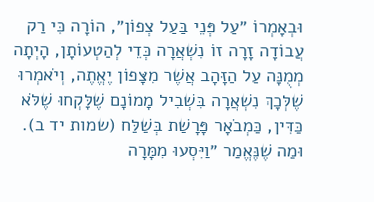וּבְאָמְרוֹ ״עַל פְּנֵי בַּעַל צְפוֹן״, הוֹרָה כִּי רַק עֲבוֹדָה זָרָה זוֹ נִשְׁאֲרָה כְּדֵי לְהַטְעוֹתָן, הָיְתָה מְמֻנָּה עַל הַזָּהָב אֲשֶׁר מִצָּפוֹן יֶאֱתֶה, וְיֹאמְרוּ שֶׁלְּכָךְ נִשְׁאֲרָה בִּשְׁבִיל מָמוֹנָם שֶׁלָּקְחוּ שֶׁלֹּא כַּדִּין, כַּמְבֹאָר פָּרָשַׁת בְּשַׁלַּח (שמות יד ב).
וּמַה שֶׁנֶּאֱמַר ״וַיִּסְעוּ מִמָּרָה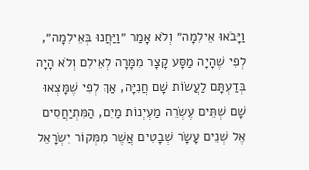וַיָּבֹאוּ אֵילִמָה״ וְלֹא אָמַר ״וַיַּחֲנוּ בְּאֵילִמָה״, לְפִי שֶׁהָיָה מַסָּע קָצָר מִמָּרָה לְאֵילִם וְלֹא הָיָה בְּדַעְתָּם לַעֲשׂוֹת שָׁם חֲנִיָּה, אַךְ לְפִי שֶׁמָּצְאוּ שָׁם שְׁתֵּים עֶשְׂרֵה מַעְיְנוֹת מַיִם, הַמִּתְיַחֲסִים אֶל שְׁנֵים עָשָׂר שְׁבָטִים אֲשֶׁר מִמְּקוֹר יִשְׂרָאֵל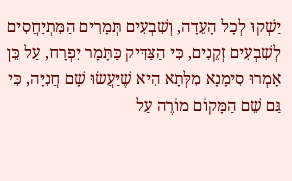יַשְׁקוּ לְכָל הָעֵדָה, וְשִׁבְעִים תְּמָרִים הַמִּתְיַחֲסִים לְשִׁבְעִים זְקֵנִים, כִּי הַצַּדִּיק כַּתָּמָר יִפְרָח, עַל כֵּן אָמְרוּ סִימָנָא מִלְּתָא הִיא שֶׁיַּעֲשׂוּ שָׁם חֲנִיָּה, כִּי גַּם שֵׁם הַמָּקוֹם מוֹרֶה עַל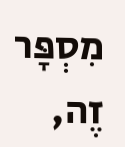מִסְפָּר זֶה,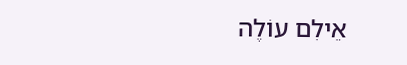אֵילִם עוֹלֶה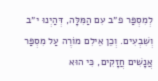לְמִסְפַּר פ״ב עִם הַמִּלָּה, דְּהַיְנוּ י״ב וְשִׁבְעִים. וְכֵן אֵילִם מוֹרֶה עַל מִסְפַּר אֲנָשִׁים חֲזָקִים, כִּי הוּא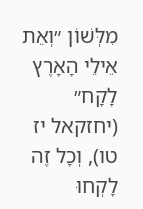מִלְּשׁוֹן ״וְאֵת אֵילֵי הָאָרֶץ לָקָח״ (יחזקאל יז טו), וְכָל זֶה לָקְחוּ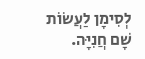לְסִימָן לַעֲשׂוֹת שָׁם חֲנִיָּה.